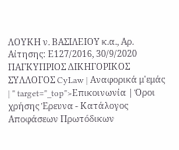ΛΟΥΚΗ ν. ΒΑΣΙΛΕΙΟΥ κ.α., Αρ. Αίτησης: Ε127/2016, 30/9/2020 ΠΑΓΚΥΠΡΙΟΣ ΔΙΚΗΓΟΡΙΚΟΣ ΣΥΛΛΟΓΟΣ CyLaw | Αναφορικά μ'εμάς | " target="_top">Επικοινωνία | Όροι χρήσης Έρευνα - Κατάλογος Αποφάσεων Πρωτόδικων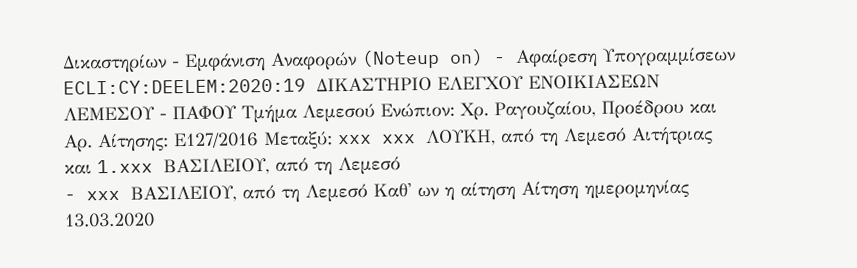Δικαστηρίων - Εμφάνιση Αναφορών (Noteup on) - Αφαίρεση Υπογραμμίσεων ECLI:CY:DEELEM:2020:19 ΔΙΚΑΣΤΗΡΙΟ ΕΛΕΓΧΟΥ ΕΝΟΙΚΙΑΣΕΩΝ ΛΕΜΕΣΟΥ - ΠΑΦΟΥ Τμήμα Λεμεσού Ενώπιον: Χρ. Ραγουζαίου, Προέδρου και Αρ. Αίτησης: Ε127/2016 Μεταξύ: xxx xxx ΛΟΥΚΗ, από τη Λεμεσό Αιτήτριας και 1.xxx ΒΑΣΙΛΕΙΟΥ, από τη Λεμεσό
- xxx ΒΑΣΙΛΕΙΟΥ, από τη Λεμεσό Καθ' ων η αίτηση Αίτηση ημερομηνίας 13.03.2020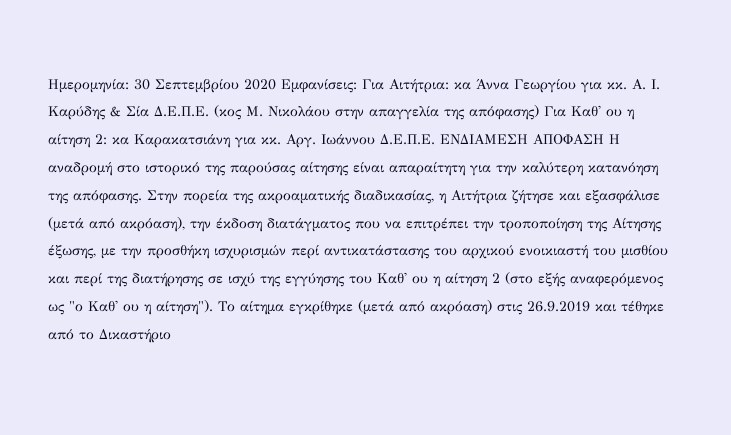Ημερομηνία: 30 Σεπτεμβρίου 2020 Εμφανίσεις: Για Αιτήτρια: κα Άννα Γεωργίου για κκ. Α. Ι. Καρύδης & Σία Δ.Ε.Π.Ε. (κος Μ. Νικολάου στην απαγγελία της απόφασης) Για Καθ' ου η αίτηση 2: κα Καρακατσιάνη για κκ. Αργ. Ιωάννου Δ.Ε.Π.Ε. ΕΝΔΙΑΜΕΣΗ ΑΠΟΦΑΣΗ Η αναδρομή στο ιστορικό της παρούσας αίτησης είναι απαραίτητη για την καλύτερη κατανόηση της απόφασης. Στην πορεία της ακροαματικής διαδικασίας, η Αιτήτρια ζήτησε και εξασφάλισε (μετά από ακρόαση), την έκδοση διατάγματος που να επιτρέπει την τροποποίηση της Αίτησης έξωσης, με την προσθήκη ισχυρισμών περί αντικατάστασης του αρχικού ενοικιαστή του μισθίου και περί της διατήρησης σε ισχύ της εγγύησης του Καθ' ου η αίτηση 2 (στο εξής αναφερόμενος ως "ο Καθ' ου η αίτηση"). Το αίτημα εγκρίθηκε (μετά από ακρόαση) στις 26.9.2019 και τέθηκε από το Δικαστήριο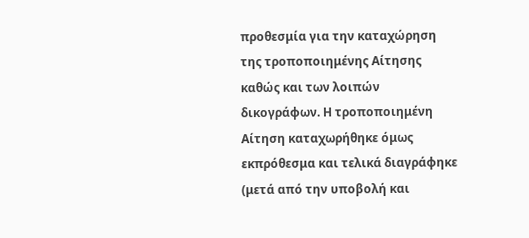προθεσμία για την καταχώρηση της τροποποιημένης Αίτησης καθώς και των λοιπών δικογράφων. Η τροποποιημένη Αίτηση καταχωρήθηκε όμως εκπρόθεσμα και τελικά διαγράφηκε (μετά από την υποβολή και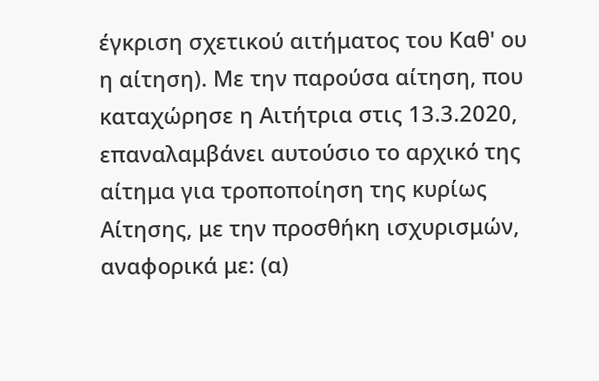έγκριση σχετικού αιτήματος του Καθ' ου η αίτηση). Με την παρούσα αίτηση, που καταχώρησε η Αιτήτρια στις 13.3.2020, επαναλαμβάνει αυτούσιο το αρχικό της αίτημα για τροποποίηση της κυρίως Αίτησης, με την προσθήκη ισχυρισμών, αναφορικά με: (α)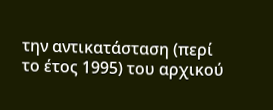την αντικατάσταση (περί το έτος 1995) του αρχικού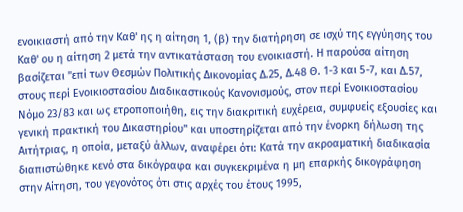ενοικιαστή από την Καθ' ης η αίτηση 1, (β) την διατήρηση σε ισχύ της εγγύησης του Καθ' ου η αίτηση 2 μετά την αντικατάσταση του ενοικιαστή. Η παρούσα αίτηση βασίζεται "επί των Θεσμών Πολιτικής Δικονομίας Δ.25, Δ.48 Θ. 1-3 και 5-7, και Δ.57, στους περί Ενοικιοστασίου Διαδικαστικούς Κανονισμούς, στον περί Ενοικιοστασίου Νόμο 23/83 και ως ετροποποιήθη, εις την διακριτική ευχέρεια, συμφυείς εξουσίες και γενική πρακτική του Δικαστηρίου" και υποστηρίζεται από την ένορκη δήλωση της Αιτήτριας, η οποία, μεταξύ άλλων, αναφέρει ότι: Κατά την ακροαματική διαδικασία διαπιστώθηκε κενό στα δικόγραφα και συγκεκριμένα η μη επαρκής δικογράφηση στην Αίτηση, του γεγονότος ότι στις αρχές του έτους 1995,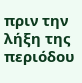πριν την λήξη της περιόδου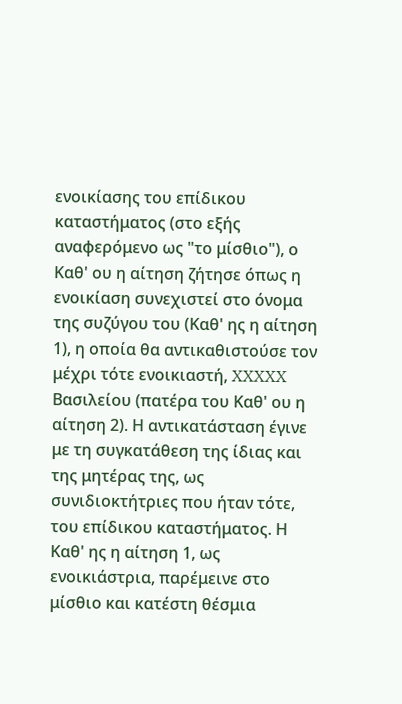ενοικίασης του επίδικου καταστήματος (στο εξής αναφερόμενο ως "το μίσθιο"), ο Καθ' ου η αίτηση ζήτησε όπως η ενοικίαση συνεχιστεί στο όνομα της συζύγου του (Καθ' ης η αίτηση 1), η οποία θα αντικαθιστούσε τον μέχρι τότε ενοικιαστή, XXXXX Βασιλείου (πατέρα του Καθ' ου η αίτηση 2). Η αντικατάσταση έγινε με τη συγκατάθεση της ίδιας και της μητέρας της, ως συνιδιοκτήτριες που ήταν τότε, του επίδικου καταστήματος. Η Καθ' ης η αίτηση 1, ως ενοικιάστρια, παρέμεινε στο μίσθιο και κατέστη θέσμια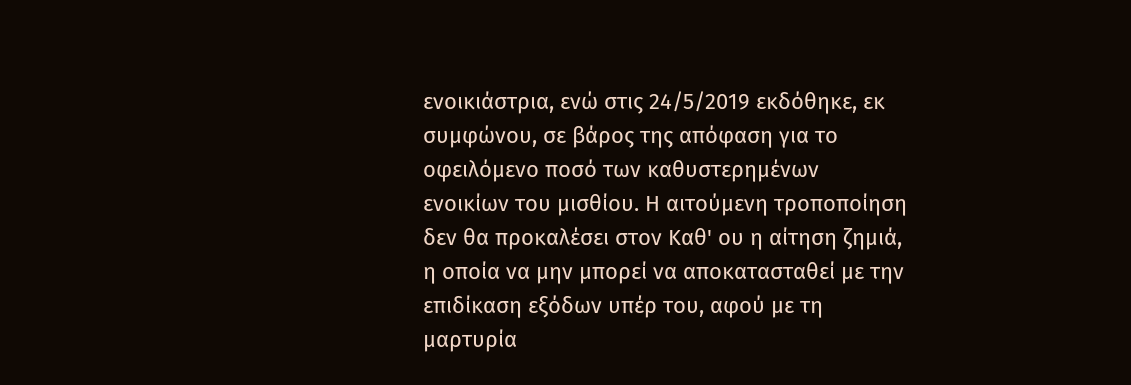ενοικιάστρια, ενώ στις 24/5/2019 εκδόθηκε, εκ συμφώνου, σε βάρος της απόφαση για το οφειλόμενο ποσό των καθυστερημένων ενοικίων του μισθίου. Η αιτούμενη τροποποίηση δεν θα προκαλέσει στον Καθ' ου η αίτηση ζημιά, η οποία να μην μπορεί να αποκατασταθεί με την επιδίκαση εξόδων υπέρ του, αφού με τη μαρτυρία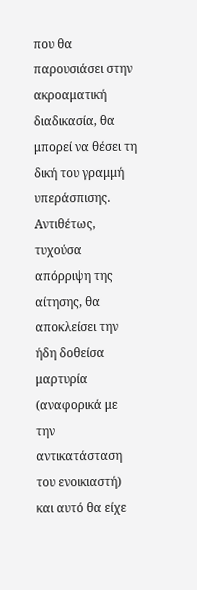που θα παρουσιάσει στην ακροαματική διαδικασία, θα μπορεί να θέσει τη δική του γραμμή υπεράσπισης. Αντιθέτως, τυχούσα απόρριψη της αίτησης, θα αποκλείσει την ήδη δοθείσα μαρτυρία (αναφορικά με την αντικατάσταση του ενοικιαστή) και αυτό θα είχε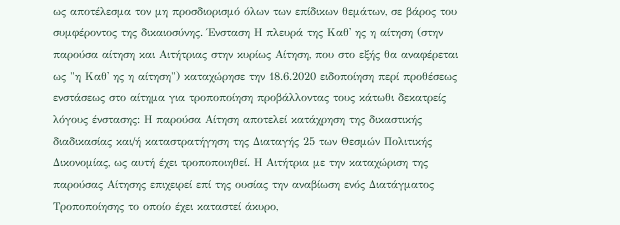ως αποτέλεσμα τον μη προσδιορισμό όλων των επίδικων θεμάτων, σε βάρος του συμφέροντος της δικαιοσύνης. Ένσταση Η πλευρά της Καθ' ης η αίτηση (στην παρούσα αίτηση και Αιτήτριας στην κυρίως Αίτηση, που στο εξής θα αναφέρεται ως "η Καθ' ης η αίτηση") καταχώρησε την 18.6.2020 ειδοποίηση περί προθέσεως ενστάσεως στο αίτημα για τροποποίηση προβάλλοντας τους κάτωθι δεκατρείς λόγους ένστασης: Η παρούσα Αίτηση αποτελεί κατάχρηση της δικαστικής διαδικασίας και/ή καταστρατήγηση της Διαταγής 25 των Θεσμών Πολιτικής Δικονομίας, ως αυτή έχει τροποποιηθεί. Η Αιτήτρια με την καταχώριση της παρούσας Αίτησης επιχειρεί επί της ουσίας την αναβίωση ενός Διατάγματος Τροποποίησης το οποίο έχει καταστεί άκυρο,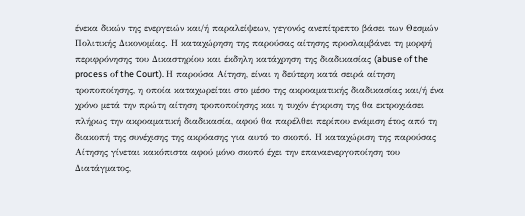ένεκα δικών της ενεργειών και/ή παραλείψεων, γεγονός ανεπίτρεπτο βάσει των Θεσμών Πολιτικής Δικονομίας. Η καταχώρηση της παρούσας αίτησης προσλαμβάνει τη μορφή περιφρόνησης του Δικαστηρίου και έκδηλη κατάχρηση της διαδικασίας (abuse οf the process οf the Court). Η παρούσα Αίτηση, είναι η δεύτερη κατά σειρά αίτηση τροποποίησης, η οποία καταχωρείται στο μέσο της ακροαματικής διαδικασίας και/ή ένα χρόνο μετά την πρώτη αίτηση τροποποίησης και η τυχόν έγκριση της θα εκτροχιάσει πλήρως την ακροαματική διαδικασία, αφού θα παρέλθει περίπου ενάμιση έτος από τη διακοπή της συνέχισης της ακρόασης για αυτό το σκοπό. Η καταχώριση της παρούσας Αίτησης γίνεται κακόπιστα αφού μόνο σκοπό έχει την επαναενεργοποίηση του Διατάγματος,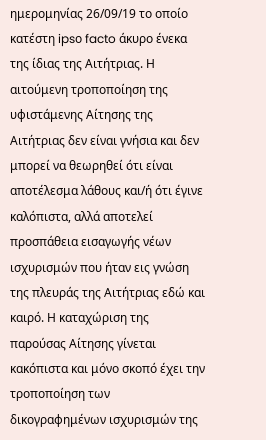ημερομηνίας 26/09/19 το οποίο κατέστη ipsο facto άκυρο ένεκα της ίδιας της Αιτήτριας. Η αιτούμενη τροποποίηση της υφιστάμενης Αίτησης της Αιτήτριας δεν είναι γνήσια και δεν μπορεί να θεωρηθεί ότι είναι αποτέλεσμα λάθους και/ή ότι έγινε καλόπιστα, αλλά αποτελεί προσπάθεια εισαγωγής νέων ισχυρισμών που ήταν εις γνώση της πλευράς της Αιτήτριας εδώ και καιρό. Η καταχώριση της παρούσας Αίτησης γίνεται κακόπιστα και μόνο σκοπό έχει την τροποποίηση των δικογραφημένων ισχυρισμών της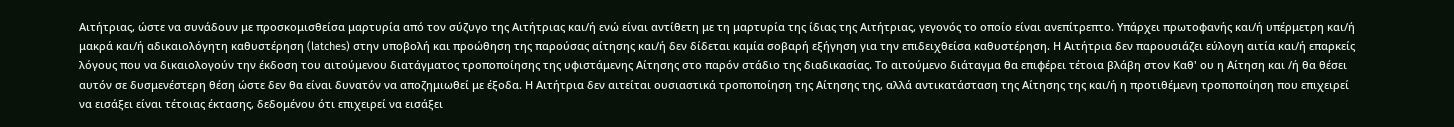Αιτήτριας, ώστε να συνάδουν με προσκομισθείσα μαρτυρία από τον σύζυγο της Αιτήτριας και/ή ενώ είναι αντίθετη με τη μαρτυρία της ίδιας της Αιτήτριας, γεγονός το οποίο είναι ανεπίτρεπτο. Υπάρχει πρωτοφανής και/ή υπέρμετρη και/ή μακρά και/ή αδικαιολόγητη καθυστέρηση (latches) στην υποβολή και προώθηση της παρούσας αίτησης και/ή δεν δίδεται καμία σοβαρή εξήγηση για την επιδειχθείσα καθυστέρηση. Η Αιτήτρια δεν παρουσιάζει εύλογη αιτία και/ή επαρκείς λόγους που να δικαιολογούν την έκδοση του αιτούμενου διατάγματος τροποποίησης της υφιστάμενης Αίτησης στο παρόν στάδιο της διαδικασίας. Το αιτούμενο διάταγμα θα επιφέρει τέτοια βλάβη στον Καθ' ου η Αίτηση και /ή θα θέσει αυτόν σε δυσμενέστερη θέση ώστε δεν θα είναι δυνατόν να αποζημιωθεί με έξοδα. Η Αιτήτρια δεν αιτείται ουσιαστικά τροποποίηση της Αίτησης της, αλλά αντικατάσταση της Αίτησης της και/ή η προτιθέμενη τροποποίηση που επιχειρεί να εισάξει είναι τέτοιας έκτασης, δεδομένου ότι επιχειρεί να εισάξει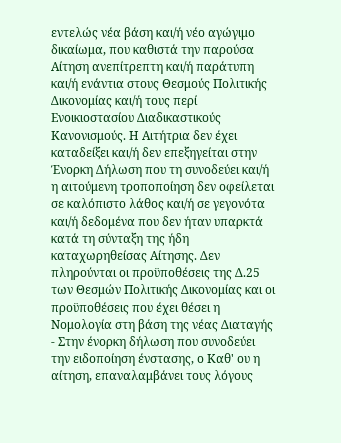εντελώς νέα βάση και/ή νέο αγώγιμο δικαίωμα, που καθιστά την παρούσα Αίτηση ανεπίτρεπτη και/ή παράτυπη και/ή ενάντια στους Θεσμούς Πολιτικής Δικονομίας και/ή τους περί Ενοικιοστασίου Διαδικαστικούς Κανονισμούς. Η Αιτήτρια δεν έχει καταδείξει και/ή δεν επεξηγείται στην Ένορκη Δήλωση που τη συνοδεύει και/ή η αιτούμενη τροποποίηση δεν οφείλεται σε καλόπιστο λάθος και/ή σε γεγονότα και/ή δεδομένα που δεν ήταν υπαρκτά κατά τη σύνταξη της ήδη καταχωρηθείσας Αίτησης. Δεν πληρούνται οι προϋποθέσεις της Δ.25 των Θεσμών Πολιτικής Δικονομίας και οι προϋποθέσεις που έχει θέσει η Νομολογία στη βάση της νέας Διαταγής
- Στην ένορκη δήλωση που συνοδεύει την ειδοποίηση ένστασης, ο Καθ' ου η αίτηση, επαναλαμβάνει τους λόγους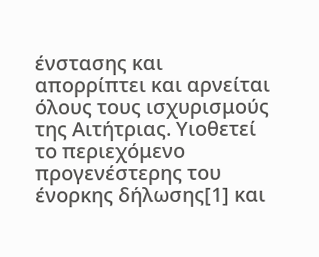ένστασης και απορρίπτει και αρνείται όλους τους ισχυρισμούς της Αιτήτριας. Υιοθετεί το περιεχόμενο προγενέστερης του ένορκης δήλωσης[1] και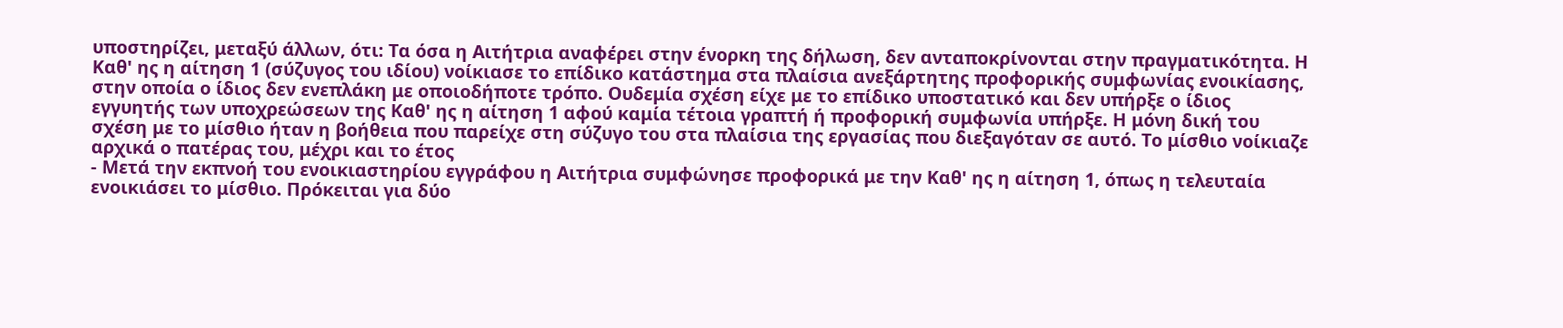υποστηρίζει, μεταξύ άλλων, ότι: Τα όσα η Αιτήτρια αναφέρει στην ένορκη της δήλωση, δεν ανταποκρίνονται στην πραγματικότητα. Η Καθ' ης η αίτηση 1 (σύζυγος του ιδίου) νοίκιασε το επίδικο κατάστημα στα πλαίσια ανεξάρτητης προφορικής συμφωνίας ενοικίασης, στην οποία ο ίδιος δεν ενεπλάκη με οποιοδήποτε τρόπο. Ουδεμία σχέση είχε με το επίδικο υποστατικό και δεν υπήρξε ο ίδιος εγγυητής των υποχρεώσεων της Καθ' ης η αίτηση 1 αφού καμία τέτοια γραπτή ή προφορική συμφωνία υπήρξε. Η μόνη δική του σχέση με το μίσθιο ήταν η βοήθεια που παρείχε στη σύζυγο του στα πλαίσια της εργασίας που διεξαγόταν σε αυτό. Το μίσθιο νοίκιαζε αρχικά ο πατέρας του, μέχρι και το έτος
- Μετά την εκπνοή του ενοικιαστηρίου εγγράφου η Αιτήτρια συμφώνησε προφορικά με την Καθ' ης η αίτηση 1, όπως η τελευταία ενοικιάσει το μίσθιο. Πρόκειται για δύο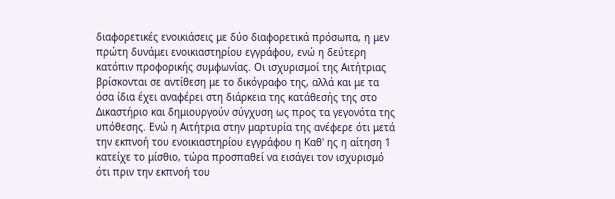διαφορετικές ενοικιάσεις με δύο διαφορετικά πρόσωπα, η μεν πρώτη δυνάμει ενοικιαστηρίου εγγράφου, ενώ η δεύτερη κατόπιν προφορικής συμφωνίας. Οι ισχυρισμοί της Αιτήτριας βρίσκονται σε αντίθεση με το δικόγραφο της, αλλά και με τα όσα ίδια έχει αναφέρει στη διάρκεια της κατάθεσής της στο Δικαστήριο και δημιουργούν σύγχυση ως προς τα γεγονότα της υπόθεσης. Ενώ η Αιτήτρια στην μαρτυρία της ανέφερε ότι μετά την εκπνοή του ενοικιαστηρίου εγγράφου η Καθ' ης η αίτηση 1 κατείχε το μίσθιο, τώρα προσπαθεί να εισάγει τον ισχυρισμό ότι πριν την εκπνοή του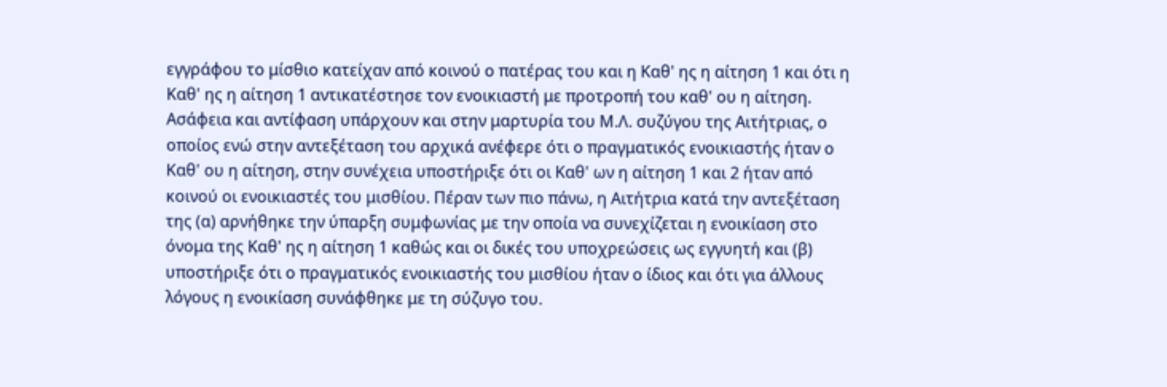εγγράφου το μίσθιο κατείχαν από κοινού ο πατέρας του και η Καθ' ης η αίτηση 1 και ότι η Καθ' ης η αίτηση 1 αντικατέστησε τον ενοικιαστή με προτροπή του καθ' ου η αίτηση. Ασάφεια και αντίφαση υπάρχουν και στην μαρτυρία του Μ.Λ. συζύγου της Αιτήτριας, ο οποίος ενώ στην αντεξέταση του αρχικά ανέφερε ότι ο πραγματικός ενοικιαστής ήταν ο Καθ' ου η αίτηση, στην συνέχεια υποστήριξε ότι οι Καθ' ων η αίτηση 1 και 2 ήταν από κοινού οι ενοικιαστές του μισθίου. Πέραν των πιο πάνω, η Αιτήτρια κατά την αντεξέταση της (α) αρνήθηκε την ύπαρξη συμφωνίας με την οποία να συνεχίζεται η ενοικίαση στο όνομα της Καθ' ης η αίτηση 1 καθώς και οι δικές του υποχρεώσεις ως εγγυητή και (β) υποστήριξε ότι ο πραγματικός ενοικιαστής του μισθίου ήταν ο ίδιος και ότι για άλλους λόγους η ενοικίαση συνάφθηκε με τη σύζυγο του.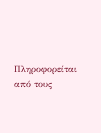Πληροφορείται από τους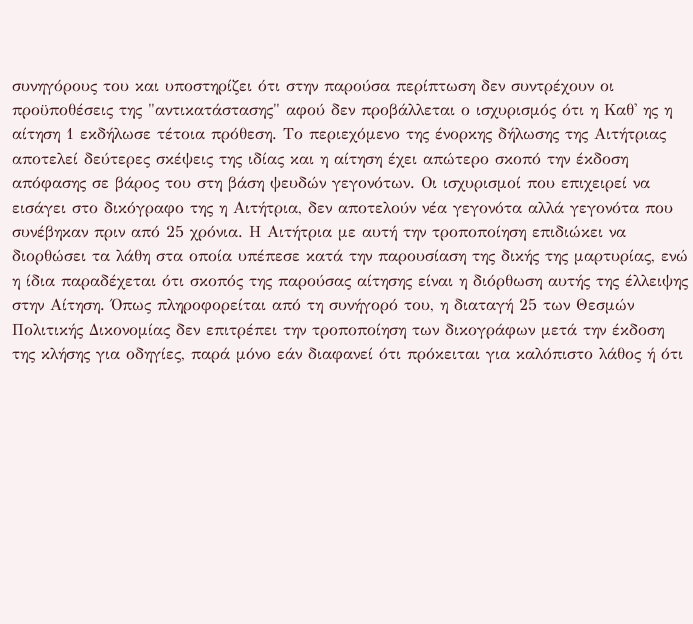συνηγόρους του και υποστηρίζει ότι στην παρούσα περίπτωση δεν συντρέχουν οι προϋποθέσεις της "αντικατάστασης" αφού δεν προβάλλεται ο ισχυρισμός ότι η Καθ' ης η αίτηση 1 εκδήλωσε τέτοια πρόθεση. Το περιεχόμενο της ένορκης δήλωσης της Αιτήτριας αποτελεί δεύτερες σκέψεις της ιδίας και η αίτηση έχει απώτερο σκοπό την έκδοση απόφασης σε βάρος του στη βάση ψευδών γεγονότων. Οι ισχυρισμοί που επιχειρεί να εισάγει στο δικόγραφο της η Αιτήτρια, δεν αποτελούν νέα γεγονότα αλλά γεγονότα που συνέβηκαν πριν από 25 χρόνια. Η Αιτήτρια με αυτή την τροποποίηση επιδιώκει να διορθώσει τα λάθη στα οποία υπέπεσε κατά την παρουσίαση της δικής της μαρτυρίας, ενώ η ίδια παραδέχεται ότι σκοπός της παρούσας αίτησης είναι η διόρθωση αυτής της έλλειψης στην Αίτηση. Όπως πληροφορείται από τη συνήγορό του, η διαταγή 25 των Θεσμών Πολιτικής Δικονομίας δεν επιτρέπει την τροποποίηση των δικογράφων μετά την έκδοση της κλήσης για οδηγίες, παρά μόνο εάν διαφανεί ότι πρόκειται για καλόπιστο λάθος ή ότι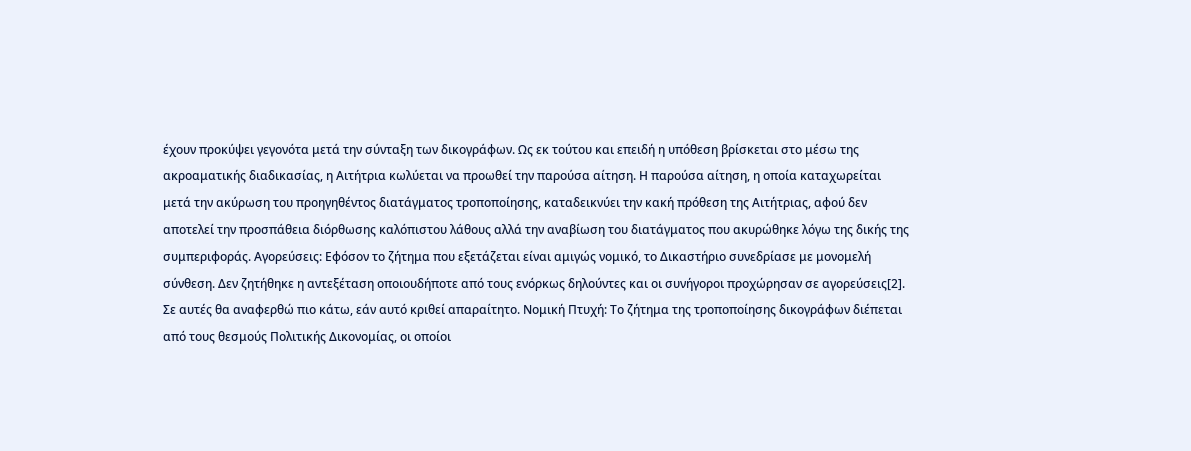έχουν προκύψει γεγονότα μετά την σύνταξη των δικογράφων. Ως εκ τούτου και επειδή η υπόθεση βρίσκεται στο μέσω της ακροαματικής διαδικασίας, η Αιτήτρια κωλύεται να προωθεί την παρούσα αίτηση. Η παρούσα αίτηση, η οποία καταχωρείται μετά την ακύρωση του προηγηθέντος διατάγματος τροποποίησης, καταδεικνύει την κακή πρόθεση της Αιτήτριας, αφού δεν αποτελεί την προσπάθεια διόρθωσης καλόπιστου λάθους αλλά την αναβίωση του διατάγματος που ακυρώθηκε λόγω της δικής της συμπεριφοράς. Αγορεύσεις: Εφόσον το ζήτημα που εξετάζεται είναι αμιγώς νομικό, το Δικαστήριο συνεδρίασε με μονομελή σύνθεση. Δεν ζητήθηκε η αντεξέταση οποιουδήποτε από τους ενόρκως δηλούντες και οι συνήγοροι προχώρησαν σε αγορεύσεις[2]. Σε αυτές θα αναφερθώ πιο κάτω, εάν αυτό κριθεί απαραίτητο. Νομική Πτυχή: Το ζήτημα της τροποποίησης δικογράφων διέπεται από τους θεσμούς Πολιτικής Δικονομίας, οι οποίοι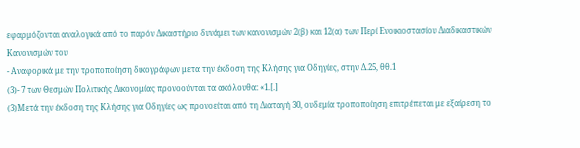εφαρμόζονται αναλογικά από το παρόν Δικαστήριο δυνάμει των κανονισμών 2(β) και 12(α) των Περί Ενοικιοστασίου Διαδικαστικών Κανονισμών του
- Αναφορικά με την τροποποίηση δικογράφων μετα την έκδοση της Κλήσης για Οδηγίες, στην Δ.25, θθ.1
(3)- 7 των Θεσμών Πολιτικής Δικονομίας προνοούνται τα ακόλουθα: «1.[.]
(3)Μετά την έκδοση της Κλήσης για Οδηγίες ως προνοείται από τη Διαταγή 30, ουδεμία τροποποίηση επιτρέπεται με εξαίρεση το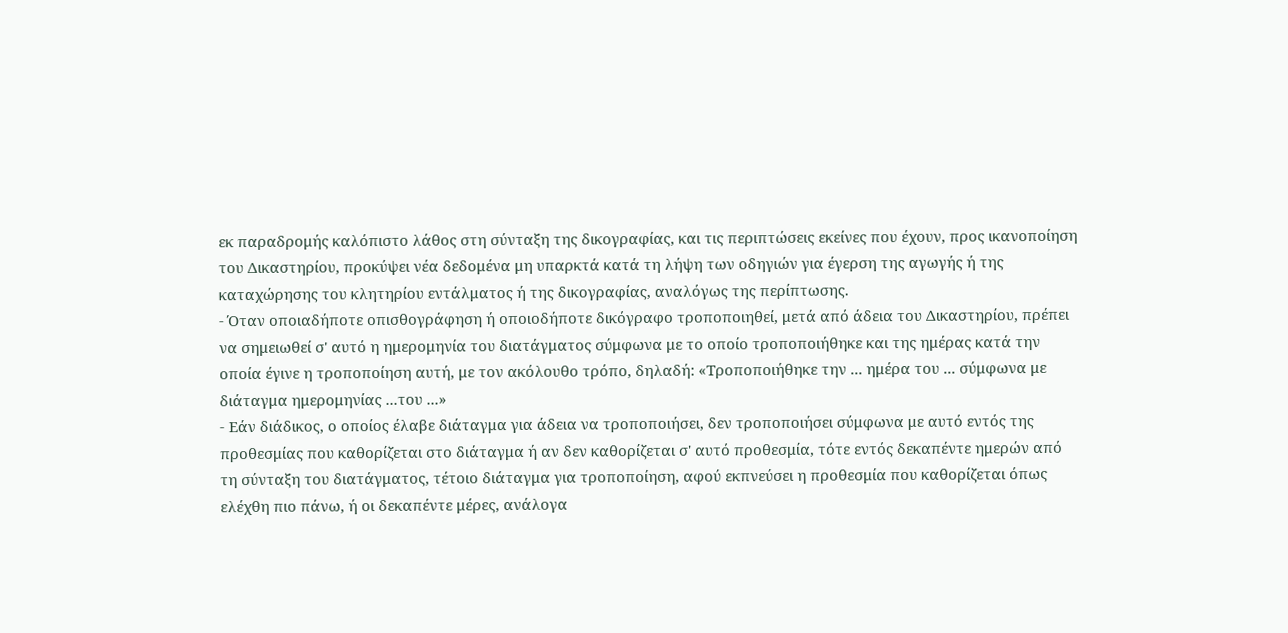εκ παραδρομής καλόπιστο λάθος στη σύνταξη της δικογραφίας, και τις περιπτώσεις εκείνες που έχουν, προς ικανοποίηση του Δικαστηρίου, προκύψει νέα δεδομένα μη υπαρκτά κατά τη λήψη των οδηγιών για έγερση της αγωγής ή της καταχώρησης του κλητηρίου εντάλματος ή της δικογραφίας, αναλόγως της περίπτωσης.
- Όταν οποιαδήποτε οπισθογράφηση ή οποιοδήποτε δικόγραφο τροποποιηθεί, μετά από άδεια του Δικαστηρίου, πρέπει να σημειωθεί σ' αυτό η ημερομηνία του διατάγματος σύμφωνα με το οποίο τροποποιήθηκε και της ημέρας κατά την οποία έγινε η τροποποίηση αυτή, με τον ακόλουθο τρόπο, δηλαδή: «Τροποποιήθηκε την ... ημέρα του ... σύμφωνα με διάταγμα ημερομηνίας ...του ...»
- Εάν διάδικος, ο οποίος έλαβε διάταγμα για άδεια να τροποποιήσει, δεν τροποποιήσει σύμφωνα με αυτό εντός της προθεσμίας που καθορίζεται στο διάταγμα ή αν δεν καθορίζεται σ' αυτό προθεσμία, τότε εντός δεκαπέντε ημερών από τη σύνταξη του διατάγματος, τέτοιο διάταγμα για τροποποίηση, αφού εκπνεύσει η προθεσμία που καθορίζεται όπως ελέχθη πιο πάνω, ή οι δεκαπέντε μέρες, ανάλογα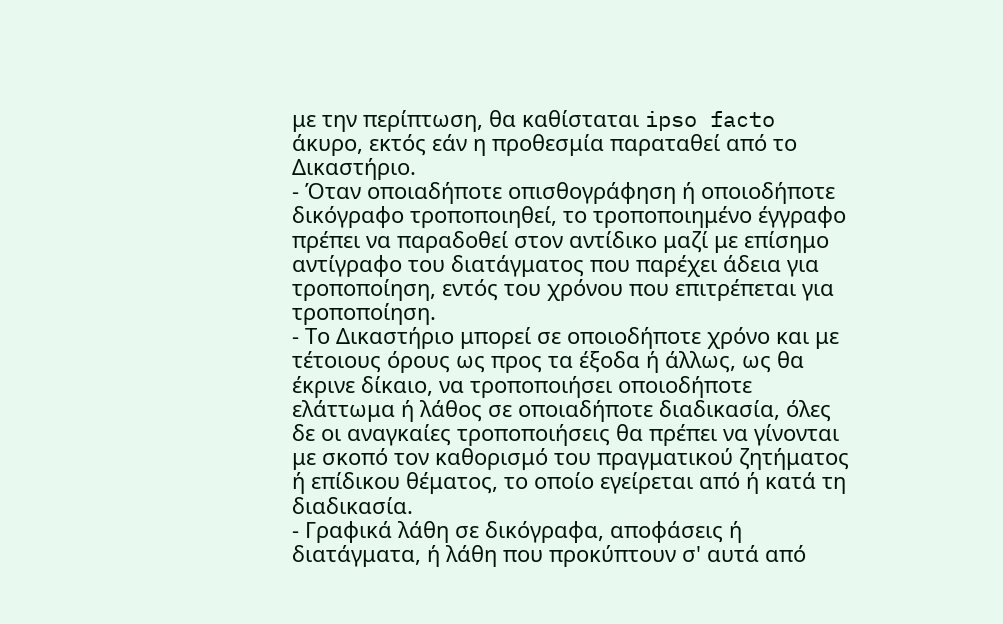με την περίπτωση, θα καθίσταται ipso facto άκυρο, εκτός εάν η προθεσμία παραταθεί από το Δικαστήριο.
- Όταν οποιαδήποτε οπισθογράφηση ή οποιοδήποτε δικόγραφο τροποποιηθεί, το τροποποιημένο έγγραφο πρέπει να παραδοθεί στον αντίδικο μαζί με επίσημο αντίγραφο του διατάγματος που παρέχει άδεια για τροποποίηση, εντός του χρόνου που επιτρέπεται για τροποποίηση.
- Το Δικαστήριο μπορεί σε οποιοδήποτε χρόνο και με τέτοιους όρους ως προς τα έξοδα ή άλλως, ως θα έκρινε δίκαιο, να τροποποιήσει οποιοδήποτε ελάττωμα ή λάθος σε οποιαδήποτε διαδικασία, όλες δε οι αναγκαίες τροποποιήσεις θα πρέπει να γίνονται με σκοπό τον καθορισμό του πραγματικού ζητήματος ή επίδικου θέματος, το οποίο εγείρεται από ή κατά τη διαδικασία.
- Γραφικά λάθη σε δικόγραφα, αποφάσεις ή διατάγματα, ή λάθη που προκύπτουν σ' αυτά από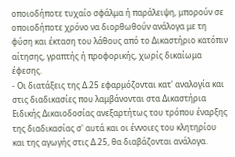οποιοδήποτε τυχαίο σφάλμα ή παράλειψη, μπορούν σε οποιοδήποτε χρόνο να διορθωθούν ανάλογα με τη φύση και έκταση του λάθους από το Δικαστήριο κατόπιν αίτησης, γραπτής ή προφορικής, χωρίς δικαίωμα έφεσης.
- Οι διατάξεις της Δ.25 εφαρμόζονται κατ' αναλογία και στις διαδικασίες που λαμβάνονται στα Δικαστήρια Ειδικής Δικαιοδοσίας ανεξαρτήτως του τρόπου έναρξης της διαδικασίας σ' αυτά και οι έννοιες του κλητηρίου και της αγωγής στις Δ.25, θα διαβάζονται ανάλογα.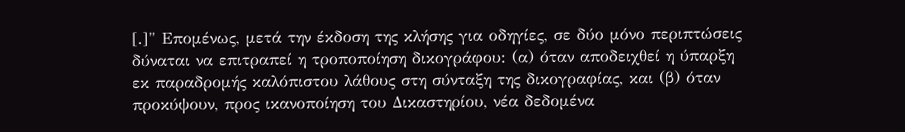[.]" Επομένως, μετά την έκδοση της κλήσης για οδηγίες, σε δύο μόνο περιπτώσεις δύναται να επιτραπεί η τροποποίηση δικογράφου: (α) όταν αποδειχθεί η ύπαρξη εκ παραδρομής καλόπιστου λάθους στη σύνταξη της δικογραφίας, και (β) όταν προκύψουν, προς ικανοποίηση του Δικαστηρίου, νέα δεδομένα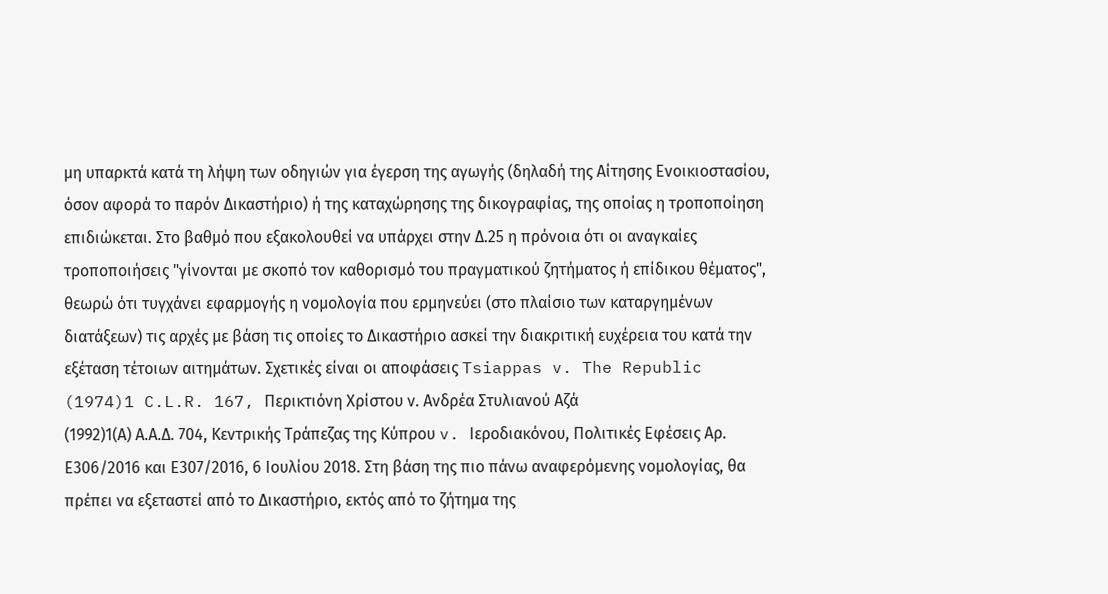μη υπαρκτά κατά τη λήψη των οδηγιών για έγερση της αγωγής (δηλαδή της Αίτησης Ενοικιοστασίου, όσον αφορά το παρόν Δικαστήριο) ή της καταχώρησης της δικογραφίας, της οποίας η τροποποίηση επιδιώκεται. Στο βαθμό που εξακολουθεί να υπάρχει στην Δ.25 η πρόνοια ότι οι αναγκαίες τροποποιήσεις "γίνονται με σκοπό τον καθορισμό του πραγματικού ζητήματος ή επίδικου θέματος", θεωρώ ότι τυγχάνει εφαρμογής η νομολογία που ερμηνεύει (στο πλαίσιο των καταργημένων διατάξεων) τις αρχές με βάση τις οποίες το Δικαστήριο ασκεί την διακριτική ευχέρεια του κατά την εξέταση τέτοιων αιτημάτων. Σχετικές είναι οι αποφάσεις Tsiappas v. The Republic
(1974)1 C.L.R. 167, Περικτιόνη Χρίστου ν. Ανδρέα Στυλιανού Αζά
(1992)1(Α) Α.Α.Δ. 704, Κεντρικής Τράπεζας της Κύπρου v. Ιεροδιακόνου, Πολιτικές Εφέσεις Αρ. Ε306/2016 και Ε307/2016, 6 Ιουλίου 2018. Στη βάση της πιο πάνω αναφερόμενης νομολογίας, θα πρέπει να εξεταστεί από το Δικαστήριο, εκτός από το ζήτημα της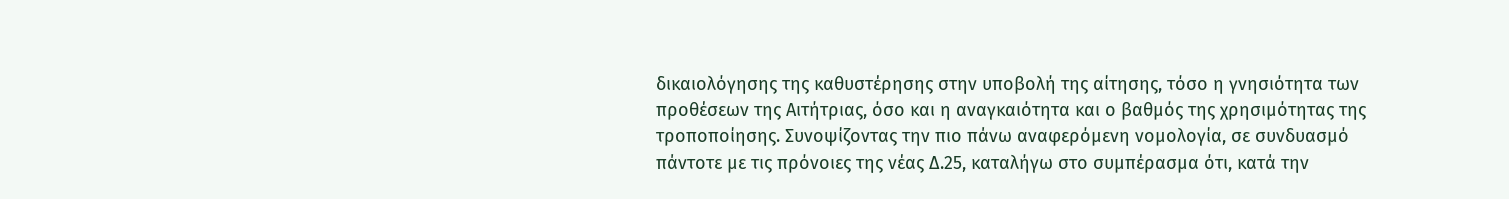δικαιολόγησης της καθυστέρησης στην υποβολή της αίτησης, τόσο η γνησιότητα των προθέσεων της Αιτήτριας, όσο και η αναγκαιότητα και ο βαθμός της χρησιμότητας της τροποποίησης. Συνοψίζοντας την πιο πάνω αναφερόμενη νομολογία, σε συνδυασμό πάντοτε με τις πρόνοιες της νέας Δ.25, καταλήγω στο συμπέρασμα ότι, κατά την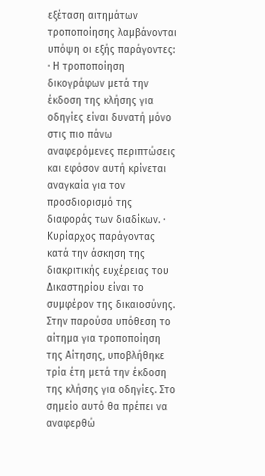εξέταση αιτημάτων τροποποίησης λαμβάνονται υπόψη οι εξής παράγοντες: · Η τροποποίηση δικογράφων μετά την έκδοση της κλήσης για οδηγίες είναι δυνατή μόνο στις πιο πάνω αναφερόμενες περιπτώσεις και εφόσον αυτή κρίνεται αναγκαία για τον προσδιορισμό της διαφοράς των διαδίκων. · Κυρίαρχος παράγοντας κατά την άσκηση της διακριτικής ευχέρειας του Δικαστηρίου είναι το συμφέρον της δικαιοσύνης. Στην παρούσα υπόθεση το αίτημα για τροποποίηση της Αίτησης, υποβλήθηκε τρία έτη μετά την έκδοση της κλήσης για οδηγίες. Στο σημείο αυτό θα πρέπει να αναφερθώ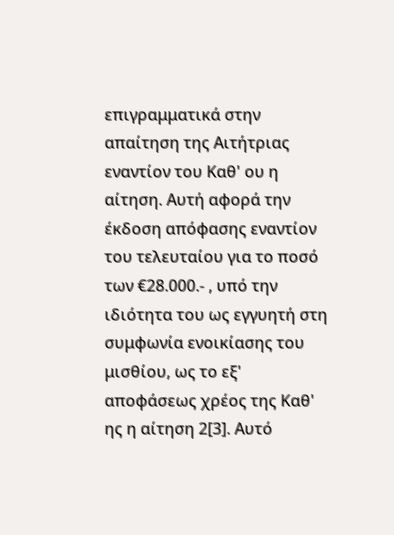επιγραμματικά στην απαίτηση της Αιτήτριας εναντίον του Καθ' ου η αίτηση. Αυτή αφορά την έκδοση απόφασης εναντίον του τελευταίου για το ποσό των €28.000.- , υπό την ιδιότητα του ως εγγυητή στη συμφωνία ενοικίασης του μισθίου, ως το εξ' αποφάσεως χρέος της Καθ' ης η αίτηση 2[3]. Αυτό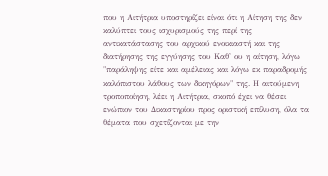που η Αιτήτρια υποστηρίζει είναι ότι η Αίτηση της δεν καλύπτει τους ισχυρισμούς της περί της αντικατάστασης του αρχικού ενοικιαστή και της διατήρησης της εγγύησης του Καθ' ου η αίτηση, λόγω "παράληψης είτε και αμέλειας και λόγω εκ παραδρομής καλόπιστου λάθους των δικηγόρων" της. Η αιτούμενη τροποποίηση, λέει η Αιτήτρια, σκοπό έχει να θέσει ενώπιον του Δικαστηρίου προς οριστική επίλυση, όλα τα θέματα που σχετίζονται με την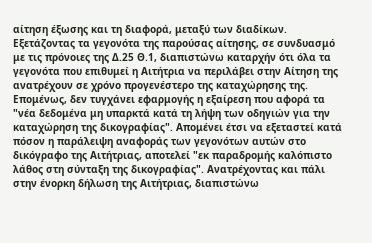αίτηση έξωσης και τη διαφορά, μεταξύ των διαδίκων. Εξετάζοντας τα γεγονότα της παρούσας αίτησης, σε συνδυασμό με τις πρόνοιες της Δ.25 Θ.1, διαπιστώνω καταρχήν ότι όλα τα γεγονότα που επιθυμεί η Αιτήτρια να περιλάβει στην Αίτηση της ανατρέχουν σε χρόνο προγενέστερο της καταχώρησης της. Επομένως, δεν τυγχάνει εφαρμογής η εξαίρεση που αφορά τα "νέα δεδομένα μη υπαρκτά κατά τη λήψη των οδηγιών για την καταχώρηση της δικογραφίας". Απομένει έτσι να εξεταστεί κατά πόσον η παράλειψη αναφοράς των γεγονότων αυτών στο δικόγραφο της Αιτήτριας, αποτελεί "εκ παραδρομής καλόπιστο λάθος στη σύνταξη της δικογραφίας". Ανατρέχοντας και πάλι στην ένορκη δήλωση της Αιτήτριας, διαπιστώνω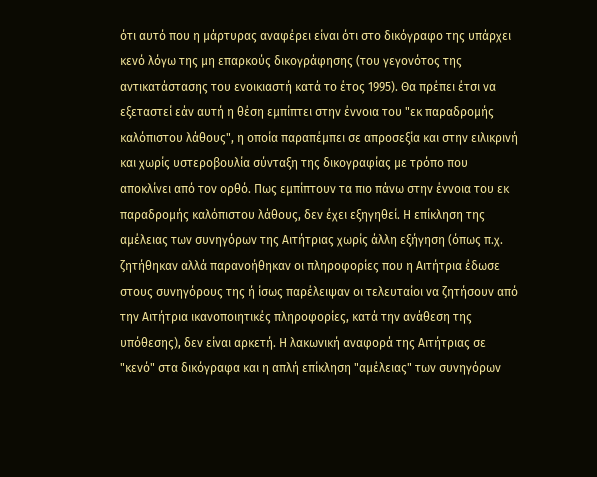ότι αυτό που η μάρτυρας αναφέρει είναι ότι στο δικόγραφο της υπάρχει κενό λόγω της μη επαρκούς δικογράφησης (του γεγονότος της αντικατάστασης του ενοικιαστή κατά το έτος 1995). Θα πρέπει έτσι να εξεταστεί εάν αυτή η θέση εμπίπτει στην έννοια του "εκ παραδρομής καλόπιστου λάθους", η οποία παραπέμπει σε απροσεξία και στην ειλικρινή και χωρίς υστεροβουλία σύνταξη της δικογραφίας με τρόπο που αποκλίνει από τον ορθό. Πως εμπίπτουν τα πιο πάνω στην έννοια του εκ παραδρομής καλόπιστου λάθους, δεν έχει εξηγηθεί. Η επίκληση της αμέλειας των συνηγόρων της Αιτήτριας χωρίς άλλη εξήγηση (όπως π.χ. ζητήθηκαν αλλά παρανοήθηκαν οι πληροφορίες που η Αιτήτρια έδωσε στους συνηγόρους της ή ίσως παρέλειψαν οι τελευταίοι να ζητήσουν από την Αιτήτρια ικανοποιητικές πληροφορίες, κατά την ανάθεση της υπόθεσης), δεν είναι αρκετή. Η λακωνική αναφορά της Αιτήτριας σε "κενό" στα δικόγραφα και η απλή επίκληση "αμέλειας" των συνηγόρων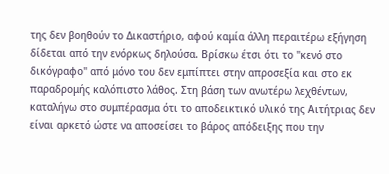της δεν βοηθούν το Δικαστήριο, αφού καμία άλλη περαιτέρω εξήγηση δίδεται από την ενόρκως δηλούσα. Βρίσκω έτσι ότι το "κενό στο δικόγραφο" από μόνο του δεν εμπίπτει στην απροσεξία και στο εκ παραδρομής καλόπιστο λάθος. Στη βάση των ανωτέρω λεχθέντων, καταλήγω στο συμπέρασμα ότι το αποδεικτικό υλικό της Αιτήτριας δεν είναι αρκετό ώστε να αποσείσει το βάρος απόδειξης που την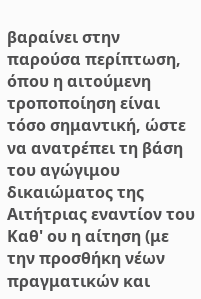βαραίνει στην παρούσα περίπτωση, όπου η αιτούμενη τροποποίηση είναι τόσο σημαντική, ώστε να ανατρέπει τη βάση του αγώγιμου δικαιώματος της Αιτήτριας εναντίον του Καθ' ου η αίτηση (με την προσθήκη νέων πραγματικών και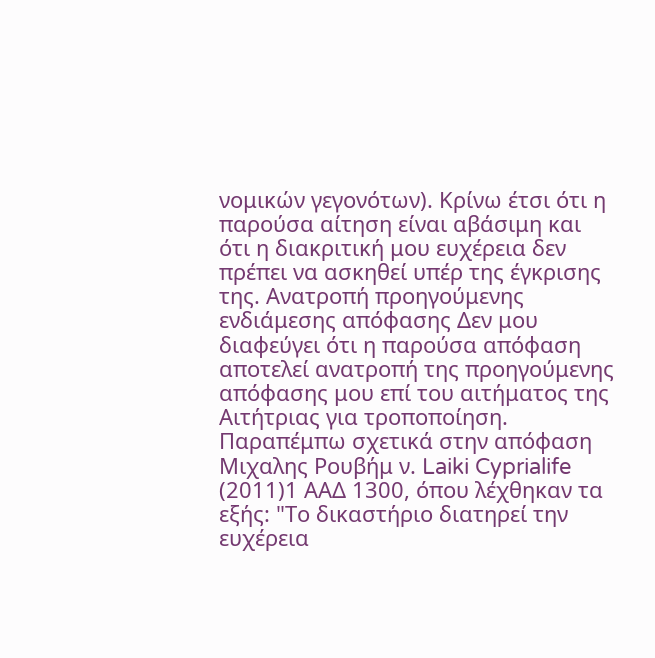νομικών γεγονότων). Κρίνω έτσι ότι η παρούσα αίτηση είναι αβάσιμη και ότι η διακριτική μου ευχέρεια δεν πρέπει να ασκηθεί υπέρ της έγκρισης της. Ανατροπή προηγούμενης ενδιάμεσης απόφασης Δεν μου διαφεύγει ότι η παρούσα απόφαση αποτελεί ανατροπή της προηγούμενης απόφασης μου επί του αιτήματος της Αιτήτριας για τροποποίηση. Παραπέμπω σχετικά στην απόφαση Μιχαλης Ρουβήμ ν. Laiki Cyprialife
(2011)1 ΑΑΔ 1300, όπου λέχθηκαν τα εξής: "Το δικαστήριο διατηρεί την ευχέρεια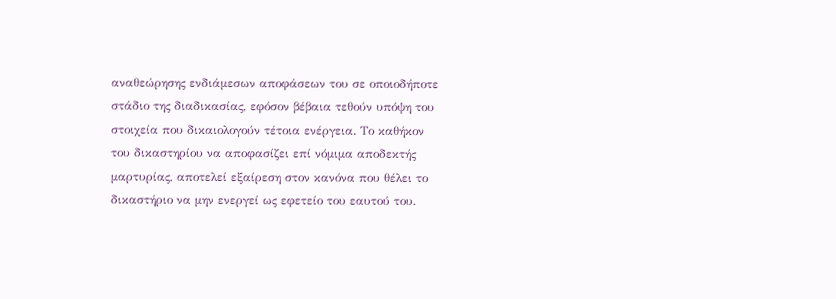αναθεώρησης ενδιάμεσων αποφάσεων του σε οποιοδήποτε στάδιο της διαδικασίας, εφόσον βέβαια τεθούν υπόψη του στοιχεία που δικαιολογούν τέτοια ενέργεια. Το καθήκον του δικαστηρίου να αποφασίζει επί νόμιμα αποδεκτής μαρτυρίας, αποτελεί εξαίρεση στον κανόνα που θέλει το δικαστήριο να μην ενεργεί ως εφετείο του εαυτού του.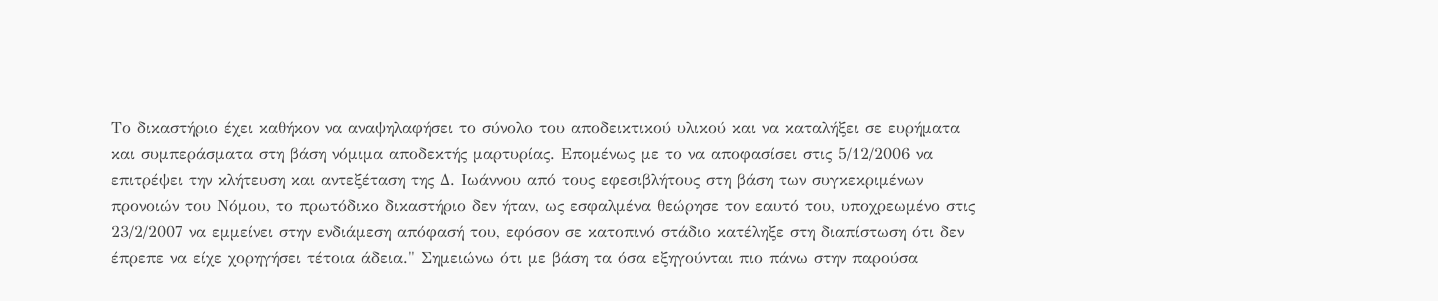Το δικαστήριο έχει καθήκον να αναψηλαφήσει το σύνολο του αποδεικτικού υλικού και να καταλήξει σε ευρήματα και συμπεράσματα στη βάση νόμιμα αποδεκτής μαρτυρίας. Επομένως με το να αποφασίσει στις 5/12/2006 να επιτρέψει την κλήτευση και αντεξέταση της Δ. Ιωάννου από τους εφεσιβλήτους στη βάση των συγκεκριμένων προνοιών του Νόμου, το πρωτόδικο δικαστήριο δεν ήταν, ως εσφαλμένα θεώρησε τον εαυτό του, υποχρεωμένο στις 23/2/2007 να εμμείνει στην ενδιάμεση απόφασή του, εφόσον σε κατοπινό στάδιο κατέληξε στη διαπίστωση ότι δεν έπρεπε να είχε χορηγήσει τέτοια άδεια." Σημειώνω ότι με βάση τα όσα εξηγούνται πιο πάνω στην παρούσα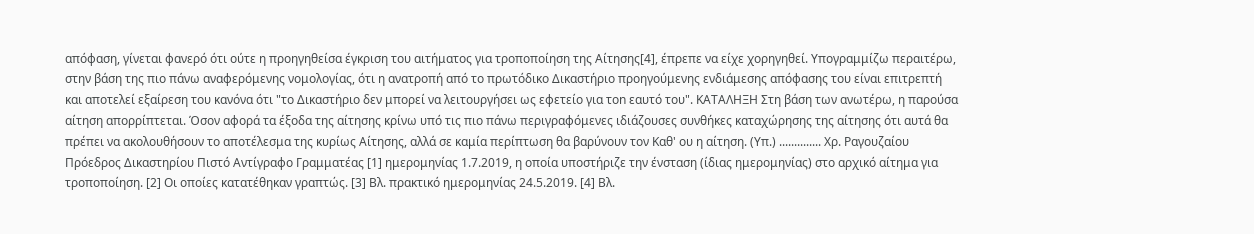απόφαση, γίνεται φανερό ότι ούτε η προηγηθείσα έγκριση του αιτήματος για τροποποίηση της Αίτησης[4], έπρεπε να είχε χορηγηθεί. Υπογραμμίζω περαιτέρω, στην βάση της πιο πάνω αναφερόμενης νομολογίας, ότι η ανατροπή από το πρωτόδικο Δικαστήριο προηγούμενης ενδιάμεσης απόφασης του είναι επιτρεπτή και αποτελεί εξαίρεση του κανόνα ότι "το Δικαστήριο δεν μπορεί να λειτουργήσει ως εφετείο για τοn εαυτό του". ΚΑΤΑΛΗΞΗ Στη βάση των ανωτέρω, η παρούσα αίτηση απορρίπτεται. Όσον αφορά τα έξοδα της αίτησης κρίνω υπό τις πιο πάνω περιγραφόμενες ιδιάζουσες συνθήκες καταχώρησης της αίτησης ότι αυτά θα πρέπει να ακολουθήσουν το αποτέλεσμα της κυρίως Αίτησης, αλλά σε καμία περίπτωση θα βαρύνουν τον Καθ' ου η αίτηση. (Υπ.) .............. Χρ. Ραγουζαίου Πρόεδρος Δικαστηρίου Πιστό Αντίγραφο Γραμματέας [1] ημερομηνίας 1.7.2019, η οποία υποστήριζε την ένσταση (ίδιας ημερομηνίας) στο αρχικό αίτημα για τροποποίηση. [2] Οι οποίες κατατέθηκαν γραπτώς. [3] Βλ. πρακτικό ημερομηνίας 24.5.2019. [4] Βλ.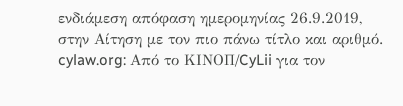ενδιάμεση απόφαση ημερομηνίας 26.9.2019, στην Αίτηση με τον πιο πάνω τίτλο και αριθμό. cylaw.org: Από το ΚΙΝOΠ/CyLii για τον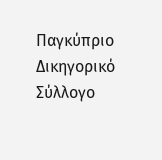Παγκύπριο Δικηγορικό Σύλλογο